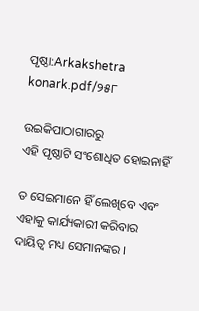ପୃଷ୍ଠା:Arkakshetra konark.pdf/୨୫୮

ଉଇକିପାଠାଗାର‌ରୁ
ଏହି ପୃଷ୍ଠାଟି ସଂଶୋଧିତ ହୋଇନାହିଁ

ତ ସେଇମାନେ ହିଁ ଲେଖିବେ ଏବଂ ଏହାକୁ କାର୍ଯ୍ୟକାରୀ କରିବାର ଦାୟିତ୍ୱ ମଧ୍ୟ ସେମାନଙ୍କର ।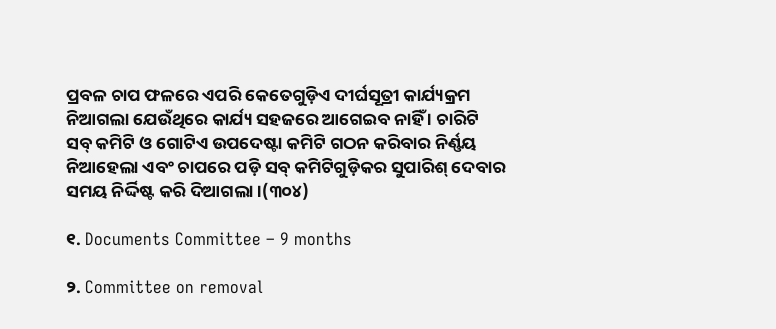ପ୍ରବଳ ଚାପ ଫଳରେ ଏପରି କେତେଗୁଡ଼ିଏ ଦୀର୍ଘସୂତ୍ରୀ କାର୍ଯ୍ୟକ୍ରମ ନିଆଗଲା ଯେଉଁଥିରେ କାର୍ଯ୍ୟ ସହଜରେ ଆଗେଇବ ନାହିଁ । ଚାରିଟି ସବ୍‍ କମିଟି ଓ ଗୋଟିଏ ଉପଦେଷ୍ଟା କମିଟି ଗଠନ କରିବାର ନିର୍ଣ୍ଣୟ ନିଆହେଲା ଏବଂ ଚାପରେ ପଡ଼ି ସବ୍‍ କମିଟିଗୁଡ଼ିକର ସୁପାରିଶ୍‍ ଦେବାର ସମୟ ନିର୍ଦ୍ଦିଷ୍ଟ କରି ଦିଆଗଲା ।(୩୦୪)

୧. Documents Committee – 9 months

୨. Committee on removal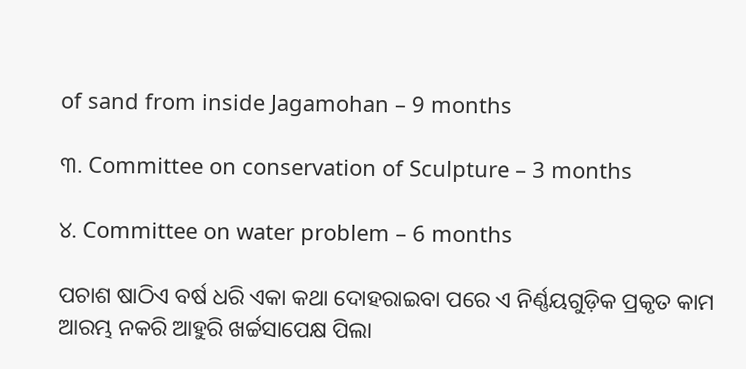of sand from inside Jagamohan – 9 months

୩. Committee on conservation of Sculpture – 3 months

୪. Committee on water problem – 6 months

ପଚାଶ ଷାଠିଏ ବର୍ଷ ଧରି ଏକା କଥା ଦୋହରାଇବା ପରେ ଏ ନିର୍ଣ୍ଣୟଗୁଡ଼ିକ ପ୍ରକୃତ କାମ ଆରମ୍ଭ ନକରି ଆହୁରି ଖର୍ଚ୍ଚସାପେକ୍ଷ ପିଲା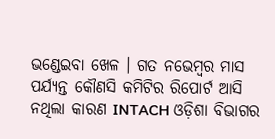ଭଣ୍ଡେଇବା ଖେଳ । ଗତ ନଭେମ୍ବର ମାସ ପର୍ଯ୍ୟନ୍ତ କୌଣସି କମିଟିର ରିପୋର୍ଟ ଆସି ନଥିଲା କାରଣ INTACH ଓଡ଼ିଶା ବିଭାଗର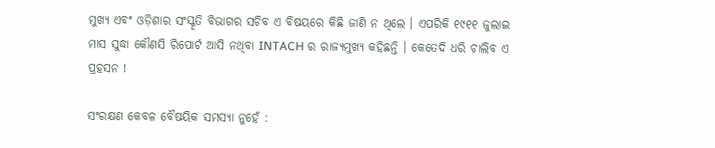ମୁଖ୍ୟ ଏବଂ ଓଡ଼ିଶାର ସଂସ୍କୃତି ବିଭାଗର ସଚିବ ଏ ବିଷୟରେ କିଛି ଜାଣି ନ ଥିଲେ । ଏପରିକି ୧୯୧୧ ଜୁଲାଇ ମାସ ସୁଦ୍ଧା କୌଣସି ରିପୋର୍ଟ ଆସି ନଥିବା INTACH ର ରାଜ୍ୟମୁଖ୍ୟ କହିଛନ୍ତି । କେତେଦି ଧରି ଚାଲିବ ଏ ପ୍ରହସନ !

ସଂରକ୍ଷଣ କେବଳ ବୈଷୟିକ ସମସ୍ୟା ନୁହେଁ :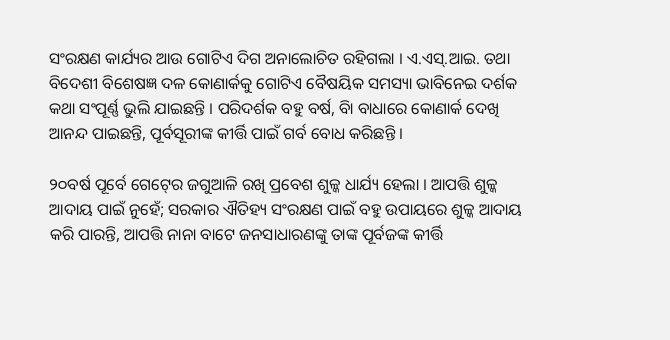ସଂରକ୍ଷଣ କାର୍ଯ୍ୟର ଆଉ ଗୋଟିଏ ଦିଗ ଅନାଲୋଚିତ ରହିଗଲା । ଏ.ଏସ୍‍.ଆଇ. ତଥା ବିଦେଶୀ ବିଶେଷଜ୍ଞ ଦଳ କୋଣାର୍କକୁ ଗୋଟିଏ ବୈଷୟିକ ସମସ୍ୟା ଭାବିନେଇ ଦର୍ଶକ କଥା ସଂପୂର୍ଣ୍ଣ ଭୁଲି ଯାଇଛନ୍ତି । ପରିଦର୍ଶକ ବହୁ ବର୍ଷ, ବିା ବାଧାରେ କୋଣାର୍କ ଦେଖି ଆନନ୍ଦ ପାଇଛନ୍ତି, ପୂର୍ବସୂରୀଙ୍କ କୀର୍ତ୍ତି ପାଇଁ ଗର୍ବ ବୋଧ କରିଛନ୍ତି ।

୨୦ବର୍ଷ ପୂର୍ବେ ଗେଟ୍‍ରେ ଜଗୁଆଳି ରଖି ପ୍ରବେଶ ଶୁଳ୍କ ଧାର୍ଯ୍ୟ ହେଲା । ଆପତ୍ତି ଶୁଳ୍କ ଆଦାୟ ପାଇଁ ନୁହେଁ; ସରକାର ଐତିହ୍ୟ ସଂରକ୍ଷଣ ପାଇଁ ବହୁ ଉପାୟରେ ଶୁଳ୍କ ଆଦାୟ କରି ପାରନ୍ତି, ଆପତ୍ତି ନାନା ବାଟେ ଜନସାଧାରଣଙ୍କୁ ତାଙ୍କ ପୂର୍ବଜଙ୍କ କୀର୍ତ୍ତି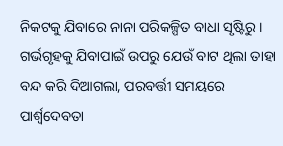ନିକଟକୁ ଯିବାରେ ନାନା ପରିକଳ୍ପିତ ବାଧା ସୃଷ୍ଟିରୁ । ଗର୍ଭଗୃହକୁ ଯିବାପାଇଁ ଉପରୁ ଯେଉଁ ବାଟ ଥିଲା ତାହା ବନ୍ଦ କରି ଦିଆଗଲା, ପରବର୍ତ୍ତୀ ସମୟରେ ପାର୍ଶ୍ୱଦେବତା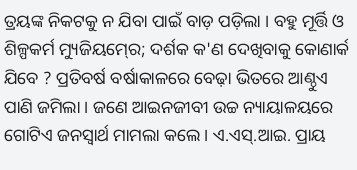ତ୍ରୟଙ୍କ ନିକଟକୁ ନ ଯିବା ପାଇଁ ବାଡ଼ ପଡ଼ିଲା । ବହୁ ମୂର୍ତ୍ତି ଓ ଶିଳ୍ପକର୍ମ ମ୍ୟୁଜିୟମ୍‍ରେ; ଦର୍ଶକ କ'ଣ ଦେଖିବାକୁ କୋଣାର୍କ ଯିବେ ? ପ୍ରତିବର୍ଷ ବର୍ଷାକାଳରେ ବେଢ଼ା ଭିତରେ ଆଣ୍ଠୁଏ ପାଣି ଜମିଲା । ଜଣେ ଆଇନଜୀବୀ ଉଚ୍ଚ ନ୍ୟାୟାଳୟରେ ଗୋଟିଏ ଜନସ୍ୱାର୍ଥ ମାମଲା କଲେ । ଏ.ଏସ୍‍.ଆଇ. ପ୍ରାୟ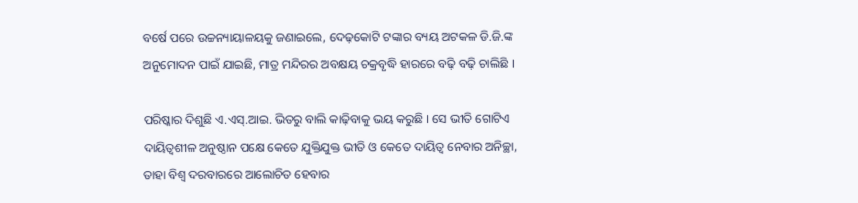ବର୍ଷେ ପରେ ଉଚ୍ଚନ୍ୟାୟାଳୟକୁ ଜଣାଇଲେ, ଦେଢ଼କୋଟି ଟଙ୍କାର ବ୍ୟୟ ଅଟକଳ ଡି.ଜି.ଙ୍କ ଅନୁମୋଦନ ପାଇଁ ଯାଇଛି, ମାତ୍ର ମନ୍ଦିରର ଅବକ୍ଷୟ ଚକ୍ରବୃଦ୍ଧି ହାରରେ ବଢ଼ି ବଢ଼ି ଚାଲିଛି ।

ପରିଷ୍କାର ଦିଶୁଛି ଏ.ଏସ୍‍.ଆଇ. ଭିତରୁ ବାଲି କାଢ଼ିବାକୁ ଭୟ କରୁଛି । ସେ ଭୀତି ଗୋଟିଏ ଦାୟିତ୍ୱଶୀଳ ଅନୁଷ୍ଠାନ ପକ୍ଷେ କେତେ ଯୁକ୍ତିଯୁକ୍ତ ଭୀତି ଓ କେତେ ଦାୟିତ୍ୱ ନେବାର ଅନିଚ୍ଛା, ତାହା ବିଶ୍ୱ ଦରବାରରେ ଆଲୋଚିତ ହେବାର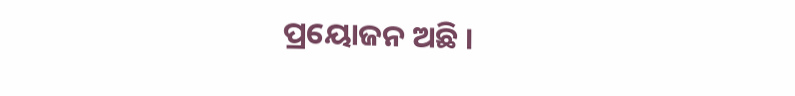ପ୍ରୟୋଜନ ଅଛି ।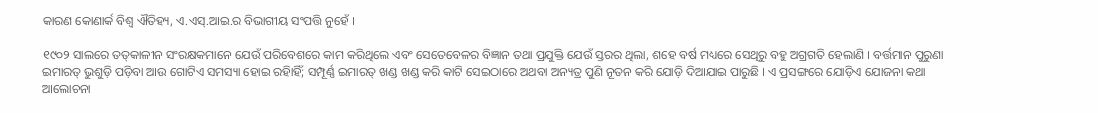କାରଣ କୋଣାର୍କ ବିଶ୍ୱ ଐତିହ୍ୟ, ଏ.ଏସ୍‍.ଆଇ.ର ବିଭାଗୀୟ ସଂପତ୍ତି ନୁହେଁ ।

୧୯୦୨ ସାଲରେ ତତ୍‍କାଳୀନ ସଂରକ୍ଷକମାନେ ଯେଉଁ ପରିବେଶରେ କାମ କରିଥିଲେ ଏବଂ ସେତେବେଳର ବିଜ୍ଞାନ ତଥା ପ୍ରଯୁକ୍ତି ଯେଉଁ ସ୍ତରର ଥିଲା, ଶହେ ବର୍ଷ ମଧ୍ୟରେ ସେଥିରୁ ବହୁ ଅଗ୍ରଗତି ହେଲାଣି । ବର୍ତ୍ତମାନ ପୁରୁଣା ଇମାରତ୍‍ ଭୁଶୁଡ଼ି ପଡ଼ିବା ଆଉ ଗୋଟିଏ ସମସ୍ୟା ହୋଇ ରହିାହିଁ; ସମ୍ପୂର୍ଣ୍ଣ ଇମାରତ୍‍ ଖଣ୍ଡ ଖଣ୍ଡ କରି କାଟି ସେଇଠାରେ ଅଥବା ଅନ୍ୟତ୍ର ପୁଣି ନୂତନ କରି ଯୋଡ଼ି ଦିଆଯାଇ ପାରୁଛି । ଏ ପ୍ରସଙ୍ଗରେ ଯୋଡ଼ିଏ ଯୋଜନା କଥା ଆଲୋଚନା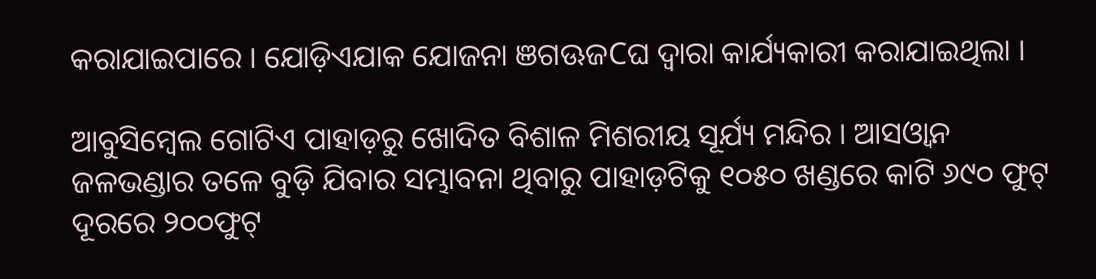କରାଯାଇପାରେ । ଯୋଡ଼ିଏଯାକ ଯୋଜନା ଞଗଊଜCଘ ଦ୍ୱାରା କାର୍ଯ୍ୟକାରୀ କରାଯାଇଥିଲା ।

ଆବୁସିମ୍ବେଲ ଗୋଟିଏ ପାହାଡ଼ରୁ ଖୋଦିତ ବିଶାଳ ମିଶରୀୟ ସୂର୍ଯ୍ୟ ମନ୍ଦିର । ଆସଓ୍ୱାନ ଜଳଭଣ୍ଡାର ତଳେ ବୁଡ଼ି ଯିବାର ସମ୍ଭାବନା ଥିବାରୁ ପାହାଡ଼ଟିକୁ ୧୦୫୦ ଖଣ୍ଡରେ କାଟି ୬୯୦ ଫୁଟ୍‍ ଦୂରରେ ୨୦୦ଫୁଟ୍‍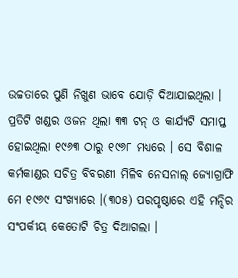ଉଚ୍ଚତାରେ ପୁଣି ନିଖୁଣ ଭାବେ ଯୋଡ଼ି ଦିଆଯାଇଥିଲା । ପ୍ରତିଟି ଖଣ୍ଡର ଓଜନ ଥିଲା ୩୩ ଟନ୍‍ ଓ କାର୍ଯ୍ୟଟି ସମାପ୍ତ ହୋଇଥିଲା ୧୯୬୩ ଠାରୁ ୧୯୬୮ ମଧ୍ୟରେ । ସେ ବିଶାଳ କର୍ମକାଣ୍ଡର ସଚିତ୍ର ବିବରଣୀ ମିଳିବ ନେସନାଲ୍‍ ଜ୍ୟୋଗ୍ରାଫି ମେ ୧୯୬୯ ସଂଖ୍ୟାରେ ।(୩୦୫) ପରପୃଷ୍ଠାରେ ଏହି ମନ୍ଦିର ସଂପର୍କୀୟ କେତୋଟି ଚିତ୍ର ଦିଆଗଲା ।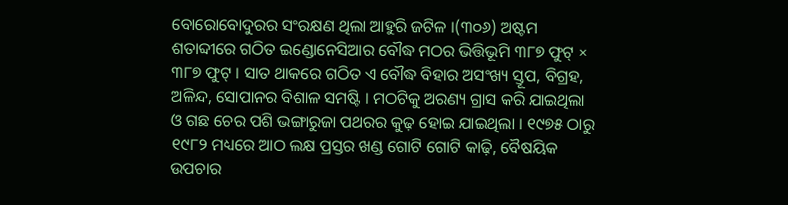ବୋରୋବୋଦୁରର ସଂରକ୍ଷଣ ଥିଲା ଆହୁରି ଜଟିଳ ।(୩୦୬) ଅଷ୍ଟମ ଶତାବ୍ଦୀରେ ଗଠିତ ଇଣ୍ଡୋନେସିଆର ବୌଦ୍ଧ ମଠର ଭିତ୍ତିଭୂମି ୩୮୭ ଫୁଟ୍‍ × ୩୮୭ ଫୁଟ୍‍ । ସାତ ଥାକରେ ଗଠିତ ଏ ବୌଦ୍ଧ ବିହାର ଅସଂଖ୍ୟ ସ୍ତୂପ, ବିଗ୍ରହ, ଅଳିନ୍ଦ, ସୋପାନର ବିଶାଳ ସମଷ୍ଟି । ମଠଟିକୁ ଅରଣ୍ୟ ଗ୍ରାସ କରି ଯାଇଥିଲା ଓ ଗଛ ଚେର ପଶି ଭଙ୍ଗାରୁଜା ପଥରର କୁଢ଼ ହୋଇ ଯାଇଥିଲା । ୧୯୭୫ ଠାରୁ ୧୯୮୨ ମଧ୍ୟରେ ଆଠ ଲକ୍ଷ ପ୍ରସ୍ତର ଖଣ୍ଡ ଗୋଟି ଗୋଟି କାଢ଼ି, ବୈଷୟିକ ଉପଚାର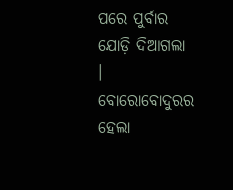ପରେ ପୁର୍ବାର ଯୋଡ଼ି ଦିଆଗଲା । ବୋରୋବୋଦୁରର ହେଲା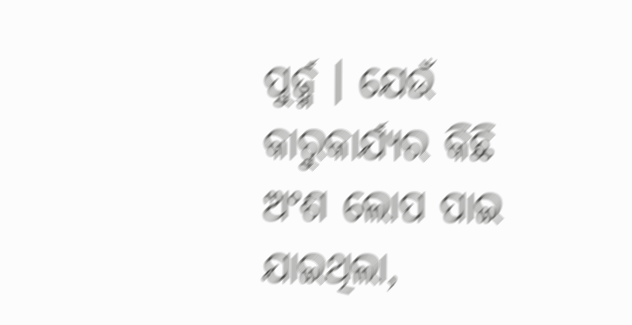ପୁର୍ଜ୍ମ । ଯେଉଁ କାରୁକାର୍ଯ୍ୟର କିଛି ଅଂଶ ଲୋପ ପାଇ ଯାଇଥିଲା,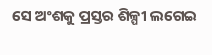ସେ ଅଂଶକୁ ପ୍ରସ୍ତର ଶିଳ୍ପୀ ଲଗେଇ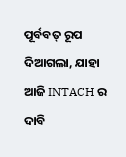ପୂର୍ବବତ୍‍ ରୂପ ଦିଆଗଲା, ଯାହା ଆଜି INTACH ର ଦାବି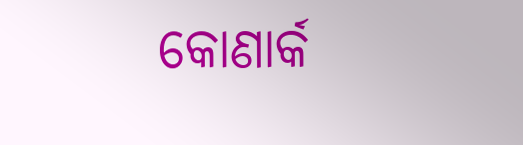କୋଣାର୍କ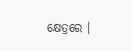କ୍ଷେତ୍ରରେ ।